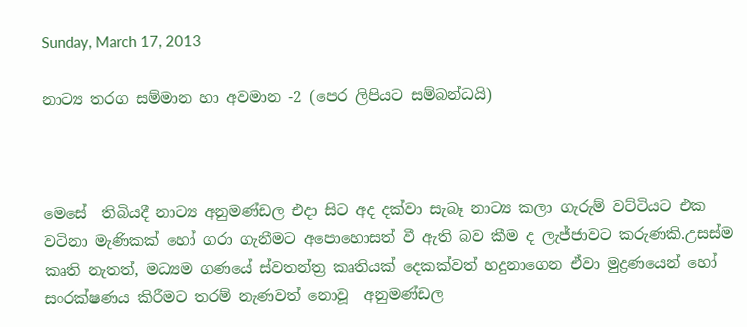Sunday, March 17, 2013

නාට්‍ය තරග සම්මාන හා අවමාන -2 (පෙර ලිපියට සම්බන්ධයි)



මෙසේ  තිබියදී නාට්‍ය අනුමණ්ඩල එදා සිට අද දක්වා සැබෑ නාට්‍ය කලා ගැරුම් වට්ටියට එක වටිනා මැණිකක් හෝ ගරා ගැනීමට අපොහොසත් වී ඇති බව කීම ද ලැජ්ජාවට කරුණකි.උසස්ම කෘති නැතත්, මධ්‍යම ගණයේ ස්වතන්ත්‍ර කෘතියක් දෙකක්වත් හදුනාගෙන ඒවා මුද්‍රණයෙන් හෝ සංරක්ෂණය කිරීමට තරම් නැණවත් නොවූ  අනුමණ්ඩල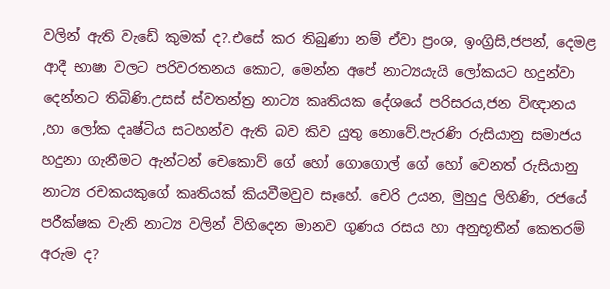වලින් ඇති වැඩේ කුමක් ද?.එසේ කර තිබුණා නම් ඒවා ප්‍රංශ, ඉංග්‍රිසි,ජපන්, දෙමළ ආදී භාෂා වලට පරිවරතනය කොට, මෙන්න අපේ නාට්‍යයැයි ලෝකයට හදුන්වා දෙන්නට තිබිණි.උසස් ස්වතන්ත්‍ර නාට්‍ය කෘතියක දේශයේ පරිසරය,ජන විඥානය ,හා ලෝක දෘෂ්ටිය සටහන්ව ඇති බව කිව යුතු නොවේ.පැරණි රුසියානු සමාජය හදුනා ගැනීමට ඇන්ටන් චෙකොව් ගේ හෝ ගොගොල් ගේ හෝ වෙනත් රුසියානු නාට්‍ය රචකයකුගේ කෘතියක් කියවීමවුව සෑහේ. චෙරි උයන, මුහුදු ලිහිණි, රජයේ පරීක්ෂක වැනි නාට්‍ය වලින් විහිදෙන මානව ගුණය රසය හා අනුභූතීන් කෙතරම් අරුම ද?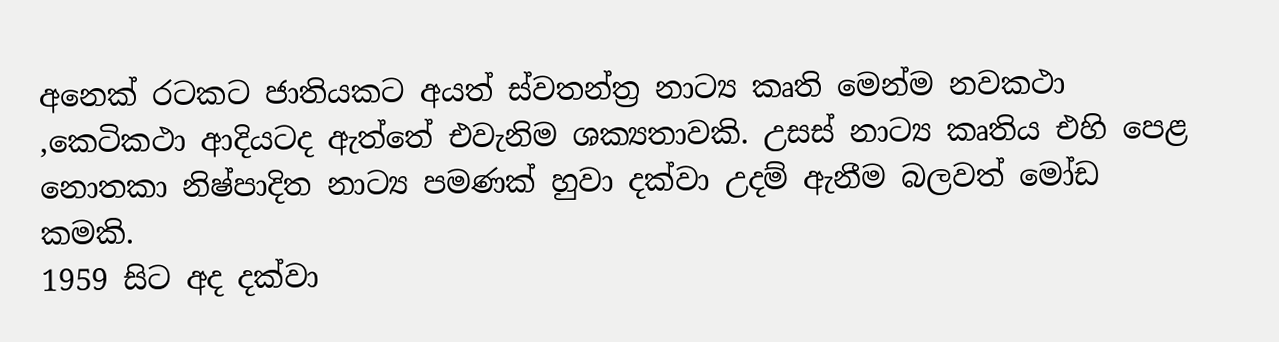අනෙක් රටකට ජාතියකට අයත් ස්වතන්ත්‍ර නාට්‍ය කෘති මෙන්ම නවකථා ,කෙටිකථා ආදියටද ඇත්තේ එවැනිම ශක්‍යතාවකි. උසස් නාට්‍ය කෘතිය එහි පෙළ නොතකා නිෂ්පාදිත නාට්‍ය පමණක් හුවා දක්වා උදම් ඇනීම බලවත් මෝඩ කමකි.
1959 සිට අද දක්වා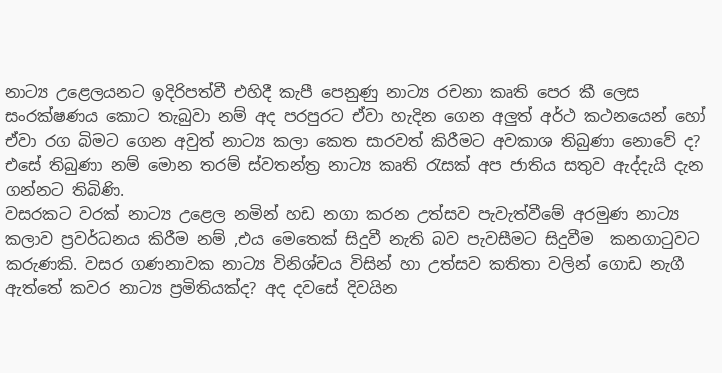නාට්‍ය උළෙලයනට ඉදිරිපත්වී එහිදී කැපී පෙනුණු නාට්‍ය රචනා කෘති පෙර කී ලෙස සංරක්ෂණය කොට තැබුවා නම් අද පරපුරට ඒවා හැදින ගෙන අලුත් අර්ථ කථනයෙන් හෝ ඒවා රග බිමට ගෙන අවුත් නාට්‍ය කලා කෙත සාරවත් කිරීමට අවකාශ තිබුණා නොවේ ද? එසේ තිබුණා නම් මොන තරම් ස්වතන්ත්‍ර නාට්‍ය කෘති රැසක් අප ජාතිය සතුව ඇද්දැයි දැන ගන්නට තිබිණි.
වසරකට වරක් නාට්‍ය උළෙල නමින් හඩ නගා කරන උත්සව පැවැත්වීමේ අරමුණ නාට්‍ය කලාව ප්‍රවර්ධනය කිරීම නම් ,එය මෙතෙක් සිදුවී නැති බව පැවසීමට සිදුවීම  කනගාටුවට කරුණකි. වසර ගණනාවක නාට්‍ය විනිශ්චය විසින් හා උත්සව කතිතා වලින් ගොඩ නැගී ඇත්තේ කවර නාට්‍ය ප්‍රමිතියක්ද? අද දවසේ දිවයින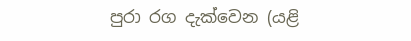පුරා රග දැක්වෙන (යළි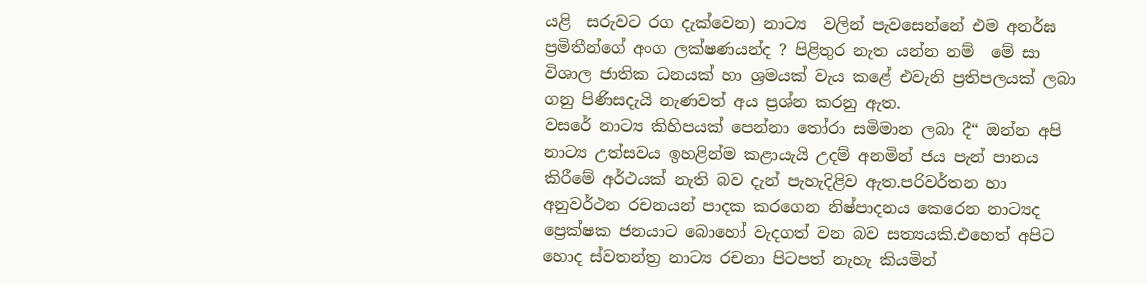යළි  සරුවට රග දැක්වෙන) නාට්‍ය  වලින් පැවසෙන්නේ එම අනර්ඝ ප්‍රමිතීන්ගේ අංග ලක්ෂණයන්ද ? පිළිතුර නැත යන්න නම්  මේ සා විශාල ජාතික ධනයක් හා ශ්‍රමයක් වැය කළේ එවැනි ප්‍රතිපලයක් ලබා ගනු පිණිසදැයි නැණවත් අය ප්‍රශ්න කරනු ඇත.
වසරේ නාට්‍ය කිහිපයක් පෙන්නා තෝරා සමිමාන ලබා දී“ ඔන්න අපි නාට්‍ය උත්සවය ඉහළින්ම කළායැයි උදම් අනමින් ජය පැන් පානය කිරීමේ අර්ථයක් නැති බව දැන් පැහැදිළිව ඇත.පරිවර්තන හා අනුවර්ථන රචනයන් පාදක කරගෙන නිෂ්පාදනය කෙරෙන නාට්‍යද ප්‍රෙක්ෂක ජනයාට බොහෝ වැදගත් වන බව සත්‍යයකි.එහෙත් අපිට හොද ස්වතන්ත්‍ර නාට්‍ය රචනා පිටපත් නැහැ කියමින්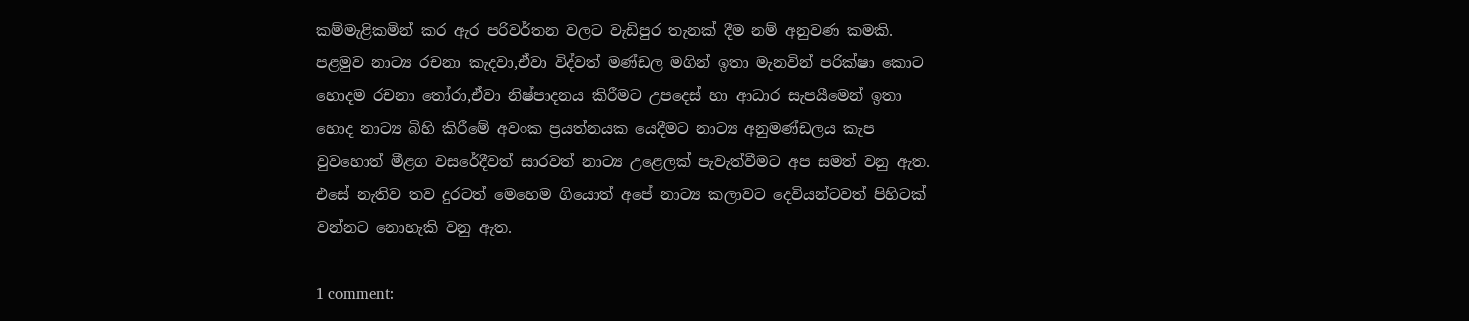කම්මැළිකමින් කර ඇර පරිවර්තන වලට වැඩිපුර තැනක් දීම නම් අනුවණ කමකි.
පළමුව නාට්‍ය රචනා කැදවා,ඒවා විද්වත් මණ්ඩල මගින් ඉතා මැනවින් පරික්ෂා කොට හොදම රචනා තෝරා,ඒවා නිෂ්පාදනය කිරීමට උපදෙස් හා ආධාර සැපයීමෙන් ඉතා හොද නාට්‍ය බිහි කිරීමේ අවංක ප්‍රයත්නයක යෙදීමට නාට්‍ය අනුමණ්ඩලය කැප වුවහොත් මීළග වසරේදීවත් සාරවත් නාට්‍ය උළෙලක් පැවැත්වීමට අප සමත් වනු ඇත. එසේ නැතිව තව දුරටත් මෙහෙම ගියොත් අපේ නාට්‍ය කලාවට දෙවියන්ටවත් පිහිටක් වන්නට නොහැකි වනු ඇත.

1 comment: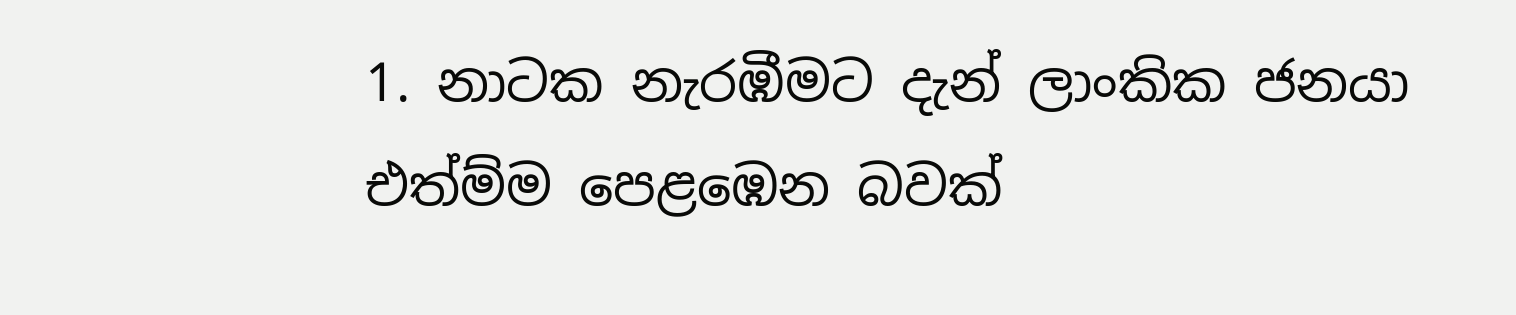1. නාටක නැරඹීමට දැන් ලාංකික ජනයා එත්ම්ම පෙළඹෙන බවක්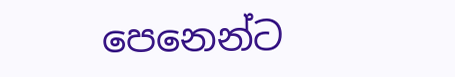පෙනෙන්ට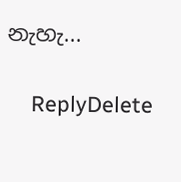නැහැ...

    ReplyDelete